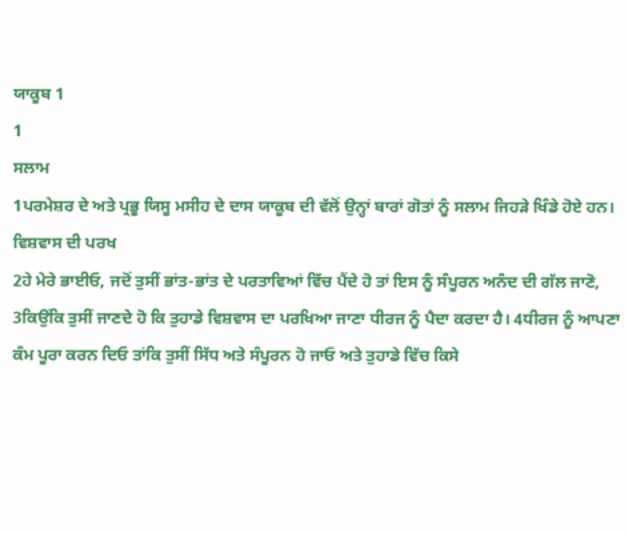ਯਾਕੂਬ 1
1
ਸਲਾਮ
1ਪਰਮੇਸ਼ਰ ਦੇ ਅਤੇ ਪ੍ਰਭੂ ਯਿਸੂ ਮਸੀਹ ਦੇ ਦਾਸ ਯਾਕੂਬ ਦੀ ਵੱਲੋਂ ਉਨ੍ਹਾਂ ਬਾਰਾਂ ਗੋਤਾਂ ਨੂੰ ਸਲਾਮ ਜਿਹੜੇ ਖਿੰਡੇ ਹੋਏ ਹਨ।
ਵਿਸ਼ਵਾਸ ਦੀ ਪਰਖ
2ਹੇ ਮੇਰੇ ਭਾਈਓ, ਜਦੋਂ ਤੁਸੀਂ ਭਾਂਤ-ਭਾਂਤ ਦੇ ਪਰਤਾਵਿਆਂ ਵਿੱਚ ਪੈਂਦੇ ਹੋ ਤਾਂ ਇਸ ਨੂੰ ਸੰਪੂਰਨ ਅਨੰਦ ਦੀ ਗੱਲ ਜਾਣੋ, 3ਕਿਉਂਕਿ ਤੁਸੀਂ ਜਾਣਦੇ ਹੋ ਕਿ ਤੁਹਾਡੇ ਵਿਸ਼ਵਾਸ ਦਾ ਪਰਖਿਆ ਜਾਣਾ ਧੀਰਜ ਨੂੰ ਪੈਦਾ ਕਰਦਾ ਹੈ। 4ਧੀਰਜ ਨੂੰ ਆਪਣਾ ਕੰਮ ਪੂਰਾ ਕਰਨ ਦਿਓ ਤਾਂਕਿ ਤੁਸੀਂ ਸਿੱਧ ਅਤੇ ਸੰਪੂਰਨ ਹੋ ਜਾਓ ਅਤੇ ਤੁਹਾਡੇ ਵਿੱਚ ਕਿਸੇ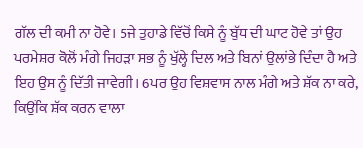ਗੱਲ ਦੀ ਕਮੀ ਨਾ ਹੋਵੇ। 5ਜੇ ਤੁਹਾਡੇ ਵਿੱਚੋਂ ਕਿਸੇ ਨੂੰ ਬੁੱਧ ਦੀ ਘਾਟ ਹੋਵੇ ਤਾਂ ਉਹ ਪਰਮੇਸ਼ਰ ਕੋਲੋਂ ਮੰਗੇ ਜਿਹੜਾ ਸਭ ਨੂੰ ਖੁੱਲ੍ਹੇ ਦਿਲ ਅਤੇ ਬਿਨਾਂ ਉਲਾਂਭੇ ਦਿੰਦਾ ਹੈ ਅਤੇ ਇਹ ਉਸ ਨੂੰ ਦਿੱਤੀ ਜਾਵੇਗੀ। 6ਪਰ ਉਹ ਵਿਸ਼ਵਾਸ ਨਾਲ ਮੰਗੇ ਅਤੇ ਸ਼ੱਕ ਨਾ ਕਰੇ, ਕਿਉਂਕਿ ਸ਼ੱਕ ਕਰਨ ਵਾਲਾ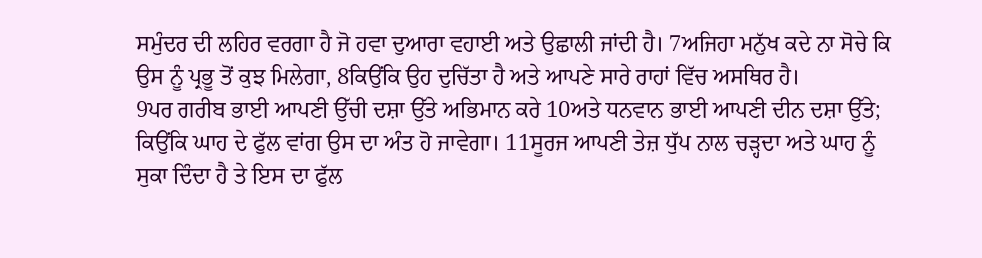ਸਮੁੰਦਰ ਦੀ ਲਹਿਰ ਵਰਗਾ ਹੈ ਜੋ ਹਵਾ ਦੁਆਰਾ ਵਹਾਈ ਅਤੇ ਉਛਾਲੀ ਜਾਂਦੀ ਹੈ। 7ਅਜਿਹਾ ਮਨੁੱਖ ਕਦੇ ਨਾ ਸੋਚੇ ਕਿ ਉਸ ਨੂੰ ਪ੍ਰਭੂ ਤੋਂ ਕੁਝ ਮਿਲੇਗਾ, 8ਕਿਉਂਕਿ ਉਹ ਦੁਚਿੱਤਾ ਹੈ ਅਤੇ ਆਪਣੇ ਸਾਰੇ ਰਾਹਾਂ ਵਿੱਚ ਅਸਥਿਰ ਹੈ।
9ਪਰ ਗਰੀਬ ਭਾਈ ਆਪਣੀ ਉੱਚੀ ਦਸ਼ਾ ਉੱਤੇ ਅਭਿਮਾਨ ਕਰੇ 10ਅਤੇ ਧਨਵਾਨ ਭਾਈ ਆਪਣੀ ਦੀਨ ਦਸ਼ਾ ਉੱਤੇ; ਕਿਉਂਕਿ ਘਾਹ ਦੇ ਫੁੱਲ ਵਾਂਗ ਉਸ ਦਾ ਅੰਤ ਹੋ ਜਾਵੇਗਾ। 11ਸੂਰਜ ਆਪਣੀ ਤੇਜ਼ ਧੁੱਪ ਨਾਲ ਚੜ੍ਹਦਾ ਅਤੇ ਘਾਹ ਨੂੰ ਸੁਕਾ ਦਿੰਦਾ ਹੈ ਤੇ ਇਸ ਦਾ ਫੁੱਲ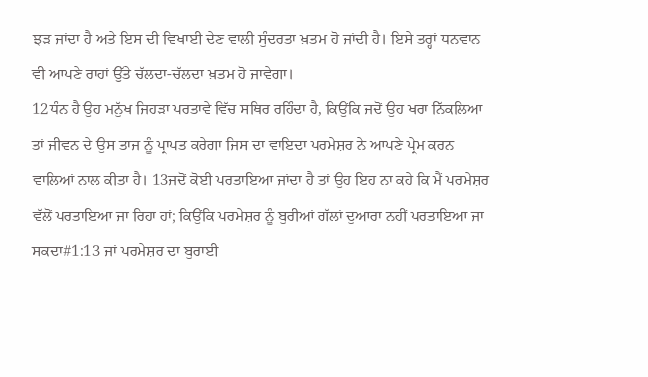ਝੜ ਜਾਂਦਾ ਹੈ ਅਤੇ ਇਸ ਦੀ ਵਿਖਾਈ ਦੇਣ ਵਾਲੀ ਸੁੰਦਰਤਾ ਖ਼ਤਮ ਹੋ ਜਾਂਦੀ ਹੈ। ਇਸੇ ਤਰ੍ਹਾਂ ਧਨਵਾਨ ਵੀ ਆਪਣੇ ਰਾਹਾਂ ਉੱਤੇ ਚੱਲਦਾ-ਚੱਲਦਾ ਖ਼ਤਮ ਹੋ ਜਾਵੇਗਾ।
12ਧੰਨ ਹੈ ਉਹ ਮਨੁੱਖ ਜਿਹੜਾ ਪਰਤਾਵੇ ਵਿੱਚ ਸਥਿਰ ਰਹਿੰਦਾ ਹੈ, ਕਿਉਂਕਿ ਜਦੋਂ ਉਹ ਖਰਾ ਨਿੱਕਲਿਆ ਤਾਂ ਜੀਵਨ ਦੇ ਉਸ ਤਾਜ ਨੂੰ ਪ੍ਰਾਪਤ ਕਰੇਗਾ ਜਿਸ ਦਾ ਵਾਇਦਾ ਪਰਮੇਸ਼ਰ ਨੇ ਆਪਣੇ ਪ੍ਰੇਮ ਕਰਨ ਵਾਲਿਆਂ ਨਾਲ ਕੀਤਾ ਹੈ। 13ਜਦੋਂ ਕੋਈ ਪਰਤਾਇਆ ਜਾਂਦਾ ਹੈ ਤਾਂ ਉਹ ਇਹ ਨਾ ਕਹੇ ਕਿ ਮੈਂ ਪਰਮੇਸ਼ਰ ਵੱਲੋਂ ਪਰਤਾਇਆ ਜਾ ਰਿਹਾ ਹਾਂ; ਕਿਉਂਕਿ ਪਰਮੇਸ਼ਰ ਨੂੰ ਬੁਰੀਆਂ ਗੱਲਾਂ ਦੁਆਰਾ ਨਹੀਂ ਪਰਤਾਇਆ ਜਾ ਸਕਦਾ#1:13 ਜਾਂ ਪਰਮੇਸ਼ਰ ਦਾ ਬੁਰਾਈ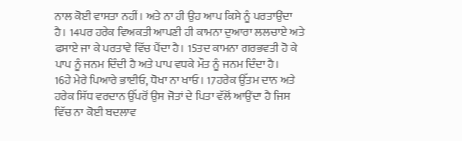ਨਾਲ ਕੋਈ ਵਾਸਤਾ ਨਹੀਂ। ਅਤੇ ਨਾ ਹੀ ਉਹ ਆਪ ਕਿਸੇ ਨੂੰ ਪਰਤਾਉਂਦਾ ਹੈ। 14ਪਰ ਹਰੇਕ ਵਿਅਕਤੀ ਆਪਣੀ ਹੀ ਕਾਮਨਾ ਦੁਆਰਾ ਲਲਚਾਏ ਅਤੇ ਫਸਾਏ ਜਾ ਕੇ ਪਰਤਾਵੇ ਵਿੱਚ ਪੈਂਦਾ ਹੈ। 15ਤਦ ਕਾਮਨਾ ਗਰਭਵਤੀ ਹੋ ਕੇ ਪਾਪ ਨੂੰ ਜਨਮ ਦਿੰਦੀ ਹੈ ਅਤੇ ਪਾਪ ਵਧਕੇ ਮੌਤ ਨੂੰ ਜਨਮ ਦਿੰਦਾ ਹੈ।
16ਹੇ ਮੇਰੇ ਪਿਆਰੇ ਭਾਈਓ, ਧੋਖਾ ਨਾ ਖਾਓ। 17ਹਰੇਕ ਉੱਤਮ ਦਾਨ ਅਤੇ ਹਰੇਕ ਸਿੱਧ ਵਰਦਾਨ ਉੱਪਰੋਂ ਉਸ ਜੋਤਾਂ ਦੇ ਪਿਤਾ ਵੱਲੋਂ ਆਉਂਦਾ ਹੈ ਜਿਸ ਵਿੱਚ ਨਾ ਕੋਈ ਬਦਲਾਵ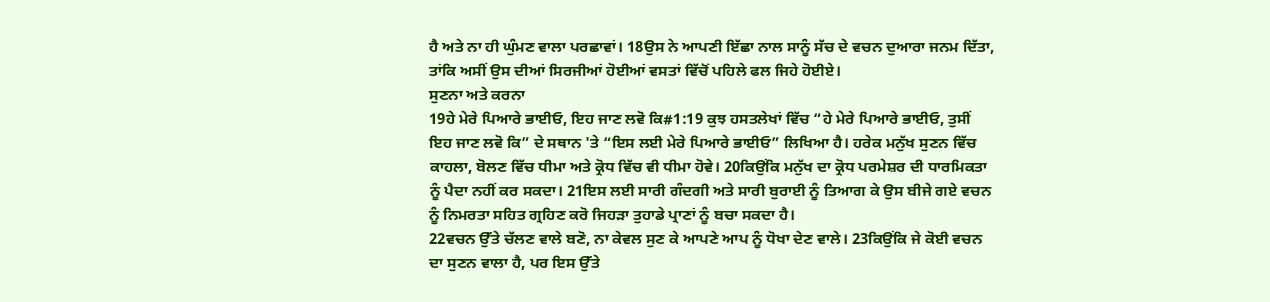ਹੈ ਅਤੇ ਨਾ ਹੀ ਘੁੰਮਣ ਵਾਲਾ ਪਰਛਾਵਾਂ। 18ਉਸ ਨੇ ਆਪਣੀ ਇੱਛਾ ਨਾਲ ਸਾਨੂੰ ਸੱਚ ਦੇ ਵਚਨ ਦੁਆਰਾ ਜਨਮ ਦਿੱਤਾ, ਤਾਂਕਿ ਅਸੀਂ ਉਸ ਦੀਆਂ ਸਿਰਜੀਆਂ ਹੋਈਆਂ ਵਸਤਾਂ ਵਿੱਚੋਂ ਪਹਿਲੇ ਫਲ ਜਿਹੇ ਹੋਈਏ।
ਸੁਣਨਾ ਅਤੇ ਕਰਨਾ
19ਹੇ ਮੇਰੇ ਪਿਆਰੇ ਭਾਈਓ, ਇਹ ਜਾਣ ਲਵੋ ਕਿ#1:19 ਕੁਝ ਹਸਤਲੇਖਾਂ ਵਿੱਚ “ਹੇ ਮੇਰੇ ਪਿਆਰੇ ਭਾਈਓ, ਤੁਸੀਂ ਇਹ ਜਾਣ ਲਵੋ ਕਿ” ਦੇ ਸਥਾਨ 'ਤੇ “ਇਸ ਲਈ ਮੇਰੇ ਪਿਆਰੇ ਭਾਈਓ” ਲਿਖਿਆ ਹੈ। ਹਰੇਕ ਮਨੁੱਖ ਸੁਣਨ ਵਿੱਚ ਕਾਹਲਾ, ਬੋਲਣ ਵਿੱਚ ਧੀਮਾ ਅਤੇ ਕ੍ਰੋਧ ਵਿੱਚ ਵੀ ਧੀਮਾ ਹੋਵੇ। 20ਕਿਉਂਕਿ ਮਨੁੱਖ ਦਾ ਕ੍ਰੋਧ ਪਰਮੇਸ਼ਰ ਦੀ ਧਾਰਮਿਕਤਾ ਨੂੰ ਪੈਦਾ ਨਹੀਂ ਕਰ ਸਕਦਾ। 21ਇਸ ਲਈ ਸਾਰੀ ਗੰਦਗੀ ਅਤੇ ਸਾਰੀ ਬੁਰਾਈ ਨੂੰ ਤਿਆਗ ਕੇ ਉਸ ਬੀਜੇ ਗਏ ਵਚਨ ਨੂੰ ਨਿਮਰਤਾ ਸਹਿਤ ਗ੍ਰਹਿਣ ਕਰੋ ਜਿਹੜਾ ਤੁਹਾਡੇ ਪ੍ਰਾਣਾਂ ਨੂੰ ਬਚਾ ਸਕਦਾ ਹੈ।
22ਵਚਨ ਉੱਤੇ ਚੱਲਣ ਵਾਲੇ ਬਣੋ, ਨਾ ਕੇਵਲ ਸੁਣ ਕੇ ਆਪਣੇ ਆਪ ਨੂੰ ਧੋਖਾ ਦੇਣ ਵਾਲੇ। 23ਕਿਉਂਕਿ ਜੇ ਕੋਈ ਵਚਨ ਦਾ ਸੁਣਨ ਵਾਲਾ ਹੈ, ਪਰ ਇਸ ਉੱਤੇ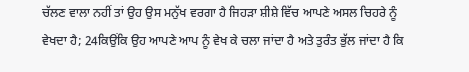ਚੱਲਣ ਵਾਲਾ ਨਹੀਂ ਤਾਂ ਉਹ ਉਸ ਮਨੁੱਖ ਵਰਗਾ ਹੈ ਜਿਹੜਾ ਸ਼ੀਸ਼ੇ ਵਿੱਚ ਆਪਣੇ ਅਸਲ ਚਿਹਰੇ ਨੂੰ ਵੇਖਦਾ ਹੈ; 24ਕਿਉਂਕਿ ਉਹ ਆਪਣੇ ਆਪ ਨੂੰ ਵੇਖ ਕੇ ਚਲਾ ਜਾਂਦਾ ਹੈ ਅਤੇ ਤੁਰੰਤ ਭੁੱਲ ਜਾਂਦਾ ਹੈ ਕਿ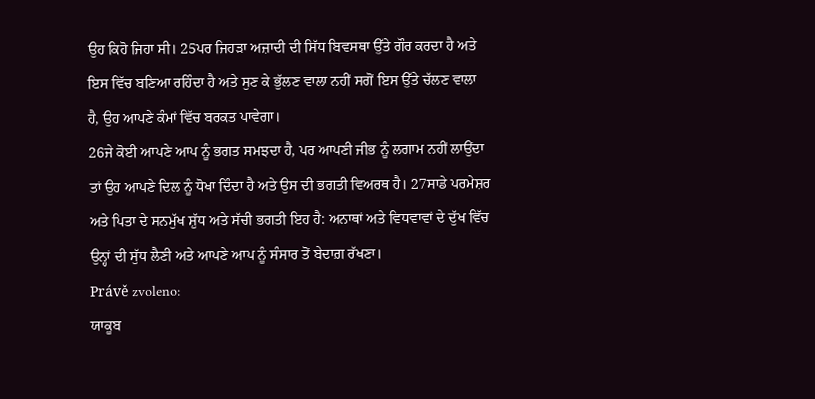ਉਹ ਕਿਹੋ ਜਿਹਾ ਸੀ। 25ਪਰ ਜਿਹੜਾ ਅਜ਼ਾਦੀ ਦੀ ਸਿੱਧ ਬਿਵਸਥਾ ਉੱਤੇ ਗੌਰ ਕਰਦਾ ਹੈ ਅਤੇ ਇਸ ਵਿੱਚ ਬਣਿਆ ਰਹਿੰਦਾ ਹੈ ਅਤੇ ਸੁਣ ਕੇ ਭੁੱਲਣ ਵਾਲਾ ਨਹੀਂ ਸਗੋਂ ਇਸ ਉੱਤੇ ਚੱਲਣ ਵਾਲਾ ਹੈ, ਉਹ ਆਪਣੇ ਕੰਮਾਂ ਵਿੱਚ ਬਰਕਤ ਪਾਵੇਗਾ।
26ਜੇ ਕੋਈ ਆਪਣੇ ਆਪ ਨੂੰ ਭਗਤ ਸਮਝਦਾ ਹੈ, ਪਰ ਆਪਣੀ ਜੀਭ ਨੂੰ ਲਗਾਮ ਨਹੀਂ ਲਾਉਂਦਾ ਤਾਂ ਉਹ ਆਪਣੇ ਦਿਲ ਨੂੰ ਧੋਖਾ ਦਿੰਦਾ ਹੈ ਅਤੇ ਉਸ ਦੀ ਭਗਤੀ ਵਿਅਰਥ ਹੈ। 27ਸਾਡੇ ਪਰਮੇਸ਼ਰ ਅਤੇ ਪਿਤਾ ਦੇ ਸਨਮੁੱਖ ਸ਼ੁੱਧ ਅਤੇ ਸੱਚੀ ਭਗਤੀ ਇਹ ਹੈ: ਅਨਾਥਾਂ ਅਤੇ ਵਿਧਵਾਵਾਂ ਦੇ ਦੁੱਖ ਵਿੱਚ ਉਨ੍ਹਾਂ ਦੀ ਸੁੱਧ ਲੈਣੀ ਅਤੇ ਆਪਣੇ ਆਪ ਨੂੰ ਸੰਸਾਰ ਤੋਂ ਬੇਦਾਗ਼ ਰੱਖਣਾ।
Právě zvoleno:
ਯਾਕੂਬ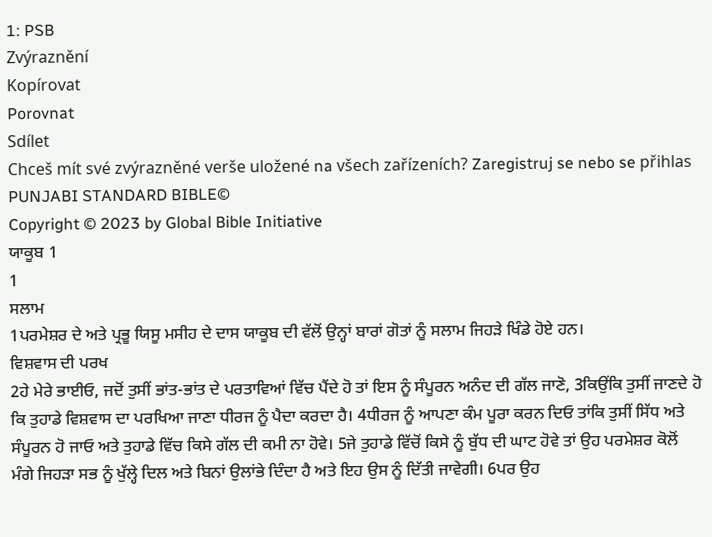1: PSB
Zvýraznění
Kopírovat
Porovnat
Sdílet
Chceš mít své zvýrazněné verše uložené na všech zařízeních? Zaregistruj se nebo se přihlas
PUNJABI STANDARD BIBLE©
Copyright © 2023 by Global Bible Initiative
ਯਾਕੂਬ 1
1
ਸਲਾਮ
1ਪਰਮੇਸ਼ਰ ਦੇ ਅਤੇ ਪ੍ਰਭੂ ਯਿਸੂ ਮਸੀਹ ਦੇ ਦਾਸ ਯਾਕੂਬ ਦੀ ਵੱਲੋਂ ਉਨ੍ਹਾਂ ਬਾਰਾਂ ਗੋਤਾਂ ਨੂੰ ਸਲਾਮ ਜਿਹੜੇ ਖਿੰਡੇ ਹੋਏ ਹਨ।
ਵਿਸ਼ਵਾਸ ਦੀ ਪਰਖ
2ਹੇ ਮੇਰੇ ਭਾਈਓ, ਜਦੋਂ ਤੁਸੀਂ ਭਾਂਤ-ਭਾਂਤ ਦੇ ਪਰਤਾਵਿਆਂ ਵਿੱਚ ਪੈਂਦੇ ਹੋ ਤਾਂ ਇਸ ਨੂੰ ਸੰਪੂਰਨ ਅਨੰਦ ਦੀ ਗੱਲ ਜਾਣੋ, 3ਕਿਉਂਕਿ ਤੁਸੀਂ ਜਾਣਦੇ ਹੋ ਕਿ ਤੁਹਾਡੇ ਵਿਸ਼ਵਾਸ ਦਾ ਪਰਖਿਆ ਜਾਣਾ ਧੀਰਜ ਨੂੰ ਪੈਦਾ ਕਰਦਾ ਹੈ। 4ਧੀਰਜ ਨੂੰ ਆਪਣਾ ਕੰਮ ਪੂਰਾ ਕਰਨ ਦਿਓ ਤਾਂਕਿ ਤੁਸੀਂ ਸਿੱਧ ਅਤੇ ਸੰਪੂਰਨ ਹੋ ਜਾਓ ਅਤੇ ਤੁਹਾਡੇ ਵਿੱਚ ਕਿਸੇ ਗੱਲ ਦੀ ਕਮੀ ਨਾ ਹੋਵੇ। 5ਜੇ ਤੁਹਾਡੇ ਵਿੱਚੋਂ ਕਿਸੇ ਨੂੰ ਬੁੱਧ ਦੀ ਘਾਟ ਹੋਵੇ ਤਾਂ ਉਹ ਪਰਮੇਸ਼ਰ ਕੋਲੋਂ ਮੰਗੇ ਜਿਹੜਾ ਸਭ ਨੂੰ ਖੁੱਲ੍ਹੇ ਦਿਲ ਅਤੇ ਬਿਨਾਂ ਉਲਾਂਭੇ ਦਿੰਦਾ ਹੈ ਅਤੇ ਇਹ ਉਸ ਨੂੰ ਦਿੱਤੀ ਜਾਵੇਗੀ। 6ਪਰ ਉਹ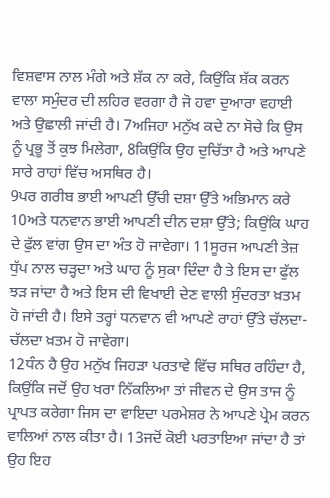ਵਿਸ਼ਵਾਸ ਨਾਲ ਮੰਗੇ ਅਤੇ ਸ਼ੱਕ ਨਾ ਕਰੇ, ਕਿਉਂਕਿ ਸ਼ੱਕ ਕਰਨ ਵਾਲਾ ਸਮੁੰਦਰ ਦੀ ਲਹਿਰ ਵਰਗਾ ਹੈ ਜੋ ਹਵਾ ਦੁਆਰਾ ਵਹਾਈ ਅਤੇ ਉਛਾਲੀ ਜਾਂਦੀ ਹੈ। 7ਅਜਿਹਾ ਮਨੁੱਖ ਕਦੇ ਨਾ ਸੋਚੇ ਕਿ ਉਸ ਨੂੰ ਪ੍ਰਭੂ ਤੋਂ ਕੁਝ ਮਿਲੇਗਾ, 8ਕਿਉਂਕਿ ਉਹ ਦੁਚਿੱਤਾ ਹੈ ਅਤੇ ਆਪਣੇ ਸਾਰੇ ਰਾਹਾਂ ਵਿੱਚ ਅਸਥਿਰ ਹੈ।
9ਪਰ ਗਰੀਬ ਭਾਈ ਆਪਣੀ ਉੱਚੀ ਦਸ਼ਾ ਉੱਤੇ ਅਭਿਮਾਨ ਕਰੇ 10ਅਤੇ ਧਨਵਾਨ ਭਾਈ ਆਪਣੀ ਦੀਨ ਦਸ਼ਾ ਉੱਤੇ; ਕਿਉਂਕਿ ਘਾਹ ਦੇ ਫੁੱਲ ਵਾਂਗ ਉਸ ਦਾ ਅੰਤ ਹੋ ਜਾਵੇਗਾ। 11ਸੂਰਜ ਆਪਣੀ ਤੇਜ਼ ਧੁੱਪ ਨਾਲ ਚੜ੍ਹਦਾ ਅਤੇ ਘਾਹ ਨੂੰ ਸੁਕਾ ਦਿੰਦਾ ਹੈ ਤੇ ਇਸ ਦਾ ਫੁੱਲ ਝੜ ਜਾਂਦਾ ਹੈ ਅਤੇ ਇਸ ਦੀ ਵਿਖਾਈ ਦੇਣ ਵਾਲੀ ਸੁੰਦਰਤਾ ਖ਼ਤਮ ਹੋ ਜਾਂਦੀ ਹੈ। ਇਸੇ ਤਰ੍ਹਾਂ ਧਨਵਾਨ ਵੀ ਆਪਣੇ ਰਾਹਾਂ ਉੱਤੇ ਚੱਲਦਾ-ਚੱਲਦਾ ਖ਼ਤਮ ਹੋ ਜਾਵੇਗਾ।
12ਧੰਨ ਹੈ ਉਹ ਮਨੁੱਖ ਜਿਹੜਾ ਪਰਤਾਵੇ ਵਿੱਚ ਸਥਿਰ ਰਹਿੰਦਾ ਹੈ, ਕਿਉਂਕਿ ਜਦੋਂ ਉਹ ਖਰਾ ਨਿੱਕਲਿਆ ਤਾਂ ਜੀਵਨ ਦੇ ਉਸ ਤਾਜ ਨੂੰ ਪ੍ਰਾਪਤ ਕਰੇਗਾ ਜਿਸ ਦਾ ਵਾਇਦਾ ਪਰਮੇਸ਼ਰ ਨੇ ਆਪਣੇ ਪ੍ਰੇਮ ਕਰਨ ਵਾਲਿਆਂ ਨਾਲ ਕੀਤਾ ਹੈ। 13ਜਦੋਂ ਕੋਈ ਪਰਤਾਇਆ ਜਾਂਦਾ ਹੈ ਤਾਂ ਉਹ ਇਹ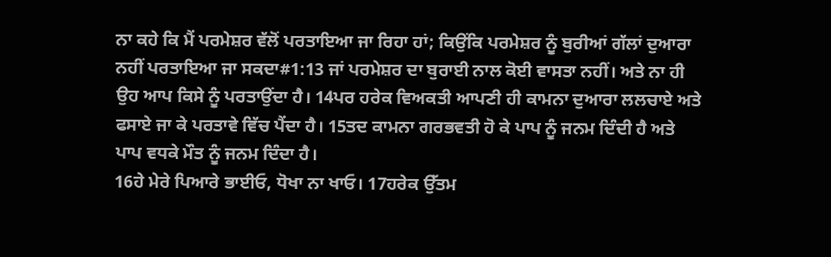ਨਾ ਕਹੇ ਕਿ ਮੈਂ ਪਰਮੇਸ਼ਰ ਵੱਲੋਂ ਪਰਤਾਇਆ ਜਾ ਰਿਹਾ ਹਾਂ; ਕਿਉਂਕਿ ਪਰਮੇਸ਼ਰ ਨੂੰ ਬੁਰੀਆਂ ਗੱਲਾਂ ਦੁਆਰਾ ਨਹੀਂ ਪਰਤਾਇਆ ਜਾ ਸਕਦਾ#1:13 ਜਾਂ ਪਰਮੇਸ਼ਰ ਦਾ ਬੁਰਾਈ ਨਾਲ ਕੋਈ ਵਾਸਤਾ ਨਹੀਂ। ਅਤੇ ਨਾ ਹੀ ਉਹ ਆਪ ਕਿਸੇ ਨੂੰ ਪਰਤਾਉਂਦਾ ਹੈ। 14ਪਰ ਹਰੇਕ ਵਿਅਕਤੀ ਆਪਣੀ ਹੀ ਕਾਮਨਾ ਦੁਆਰਾ ਲਲਚਾਏ ਅਤੇ ਫਸਾਏ ਜਾ ਕੇ ਪਰਤਾਵੇ ਵਿੱਚ ਪੈਂਦਾ ਹੈ। 15ਤਦ ਕਾਮਨਾ ਗਰਭਵਤੀ ਹੋ ਕੇ ਪਾਪ ਨੂੰ ਜਨਮ ਦਿੰਦੀ ਹੈ ਅਤੇ ਪਾਪ ਵਧਕੇ ਮੌਤ ਨੂੰ ਜਨਮ ਦਿੰਦਾ ਹੈ।
16ਹੇ ਮੇਰੇ ਪਿਆਰੇ ਭਾਈਓ, ਧੋਖਾ ਨਾ ਖਾਓ। 17ਹਰੇਕ ਉੱਤਮ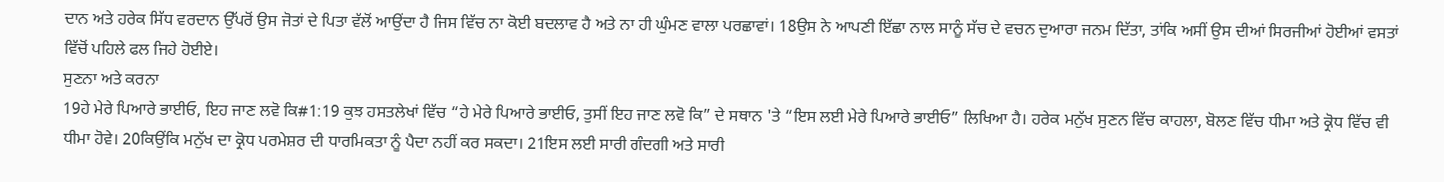ਦਾਨ ਅਤੇ ਹਰੇਕ ਸਿੱਧ ਵਰਦਾਨ ਉੱਪਰੋਂ ਉਸ ਜੋਤਾਂ ਦੇ ਪਿਤਾ ਵੱਲੋਂ ਆਉਂਦਾ ਹੈ ਜਿਸ ਵਿੱਚ ਨਾ ਕੋਈ ਬਦਲਾਵ ਹੈ ਅਤੇ ਨਾ ਹੀ ਘੁੰਮਣ ਵਾਲਾ ਪਰਛਾਵਾਂ। 18ਉਸ ਨੇ ਆਪਣੀ ਇੱਛਾ ਨਾਲ ਸਾਨੂੰ ਸੱਚ ਦੇ ਵਚਨ ਦੁਆਰਾ ਜਨਮ ਦਿੱਤਾ, ਤਾਂਕਿ ਅਸੀਂ ਉਸ ਦੀਆਂ ਸਿਰਜੀਆਂ ਹੋਈਆਂ ਵਸਤਾਂ ਵਿੱਚੋਂ ਪਹਿਲੇ ਫਲ ਜਿਹੇ ਹੋਈਏ।
ਸੁਣਨਾ ਅਤੇ ਕਰਨਾ
19ਹੇ ਮੇਰੇ ਪਿਆਰੇ ਭਾਈਓ, ਇਹ ਜਾਣ ਲਵੋ ਕਿ#1:19 ਕੁਝ ਹਸਤਲੇਖਾਂ ਵਿੱਚ “ਹੇ ਮੇਰੇ ਪਿਆਰੇ ਭਾਈਓ, ਤੁਸੀਂ ਇਹ ਜਾਣ ਲਵੋ ਕਿ” ਦੇ ਸਥਾਨ 'ਤੇ “ਇਸ ਲਈ ਮੇਰੇ ਪਿਆਰੇ ਭਾਈਓ” ਲਿਖਿਆ ਹੈ। ਹਰੇਕ ਮਨੁੱਖ ਸੁਣਨ ਵਿੱਚ ਕਾਹਲਾ, ਬੋਲਣ ਵਿੱਚ ਧੀਮਾ ਅਤੇ ਕ੍ਰੋਧ ਵਿੱਚ ਵੀ ਧੀਮਾ ਹੋਵੇ। 20ਕਿਉਂਕਿ ਮਨੁੱਖ ਦਾ ਕ੍ਰੋਧ ਪਰਮੇਸ਼ਰ ਦੀ ਧਾਰਮਿਕਤਾ ਨੂੰ ਪੈਦਾ ਨਹੀਂ ਕਰ ਸਕਦਾ। 21ਇਸ ਲਈ ਸਾਰੀ ਗੰਦਗੀ ਅਤੇ ਸਾਰੀ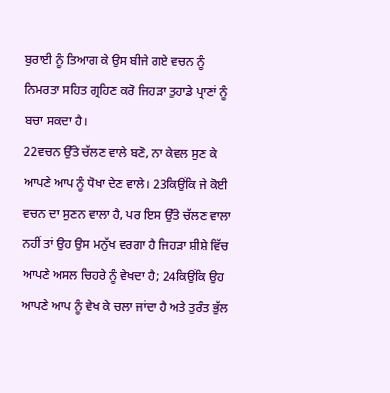ਬੁਰਾਈ ਨੂੰ ਤਿਆਗ ਕੇ ਉਸ ਬੀਜੇ ਗਏ ਵਚਨ ਨੂੰ ਨਿਮਰਤਾ ਸਹਿਤ ਗ੍ਰਹਿਣ ਕਰੋ ਜਿਹੜਾ ਤੁਹਾਡੇ ਪ੍ਰਾਣਾਂ ਨੂੰ ਬਚਾ ਸਕਦਾ ਹੈ।
22ਵਚਨ ਉੱਤੇ ਚੱਲਣ ਵਾਲੇ ਬਣੋ, ਨਾ ਕੇਵਲ ਸੁਣ ਕੇ ਆਪਣੇ ਆਪ ਨੂੰ ਧੋਖਾ ਦੇਣ ਵਾਲੇ। 23ਕਿਉਂਕਿ ਜੇ ਕੋਈ ਵਚਨ ਦਾ ਸੁਣਨ ਵਾਲਾ ਹੈ, ਪਰ ਇਸ ਉੱਤੇ ਚੱਲਣ ਵਾਲਾ ਨਹੀਂ ਤਾਂ ਉਹ ਉਸ ਮਨੁੱਖ ਵਰਗਾ ਹੈ ਜਿਹੜਾ ਸ਼ੀਸ਼ੇ ਵਿੱਚ ਆਪਣੇ ਅਸਲ ਚਿਹਰੇ ਨੂੰ ਵੇਖਦਾ ਹੈ; 24ਕਿਉਂਕਿ ਉਹ ਆਪਣੇ ਆਪ ਨੂੰ ਵੇਖ ਕੇ ਚਲਾ ਜਾਂਦਾ ਹੈ ਅਤੇ ਤੁਰੰਤ ਭੁੱਲ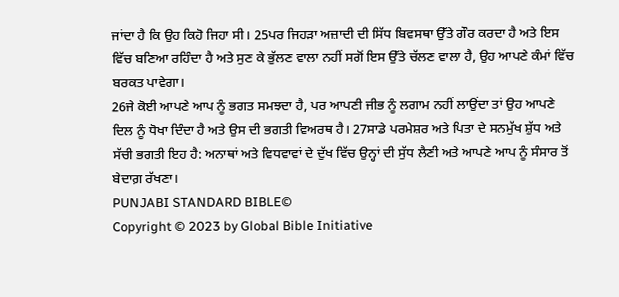ਜਾਂਦਾ ਹੈ ਕਿ ਉਹ ਕਿਹੋ ਜਿਹਾ ਸੀ। 25ਪਰ ਜਿਹੜਾ ਅਜ਼ਾਦੀ ਦੀ ਸਿੱਧ ਬਿਵਸਥਾ ਉੱਤੇ ਗੌਰ ਕਰਦਾ ਹੈ ਅਤੇ ਇਸ ਵਿੱਚ ਬਣਿਆ ਰਹਿੰਦਾ ਹੈ ਅਤੇ ਸੁਣ ਕੇ ਭੁੱਲਣ ਵਾਲਾ ਨਹੀਂ ਸਗੋਂ ਇਸ ਉੱਤੇ ਚੱਲਣ ਵਾਲਾ ਹੈ, ਉਹ ਆਪਣੇ ਕੰਮਾਂ ਵਿੱਚ ਬਰਕਤ ਪਾਵੇਗਾ।
26ਜੇ ਕੋਈ ਆਪਣੇ ਆਪ ਨੂੰ ਭਗਤ ਸਮਝਦਾ ਹੈ, ਪਰ ਆਪਣੀ ਜੀਭ ਨੂੰ ਲਗਾਮ ਨਹੀਂ ਲਾਉਂਦਾ ਤਾਂ ਉਹ ਆਪਣੇ ਦਿਲ ਨੂੰ ਧੋਖਾ ਦਿੰਦਾ ਹੈ ਅਤੇ ਉਸ ਦੀ ਭਗਤੀ ਵਿਅਰਥ ਹੈ। 27ਸਾਡੇ ਪਰਮੇਸ਼ਰ ਅਤੇ ਪਿਤਾ ਦੇ ਸਨਮੁੱਖ ਸ਼ੁੱਧ ਅਤੇ ਸੱਚੀ ਭਗਤੀ ਇਹ ਹੈ: ਅਨਾਥਾਂ ਅਤੇ ਵਿਧਵਾਵਾਂ ਦੇ ਦੁੱਖ ਵਿੱਚ ਉਨ੍ਹਾਂ ਦੀ ਸੁੱਧ ਲੈਣੀ ਅਤੇ ਆਪਣੇ ਆਪ ਨੂੰ ਸੰਸਾਰ ਤੋਂ ਬੇਦਾਗ਼ ਰੱਖਣਾ।
PUNJABI STANDARD BIBLE©
Copyright © 2023 by Global Bible Initiative